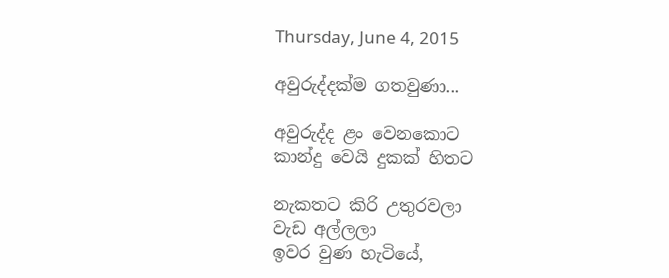Thursday, June 4, 2015

අවුරුද්දක්ම ගතවුණා...

අවුරුද්ද ළං වෙනකොට
කාන්දු වෙයි දුකක් හිතට

නැකතට කිරි උතුරවලා
වැඩ අල්ලලා
ඉවර වුණ හැටියේ,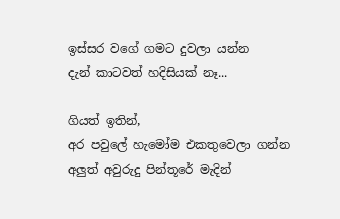ඉස්සර වගේ ගමට දුවලා යන්න
දැන් කාටවත් හදිසියක් නෑ...

ගියත් ඉතින්,
අර පවුලේ හැමෝම එකතුවෙලා ගන්න
අලුත් අවුරුදු පින්තූරේ මැදින්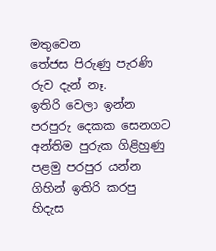මතුවෙන
තේජස පිරුණු පැරණි රුව දැන් නෑ.
ඉතිරි වෙලා ඉන්න
පරපුරු දෙකක සෙනගට
අන්තිම පුරුක ගිළිහුණු
පළමු පරපුර යන්න ගිහින් ඉතිරි කරපු
හිදැස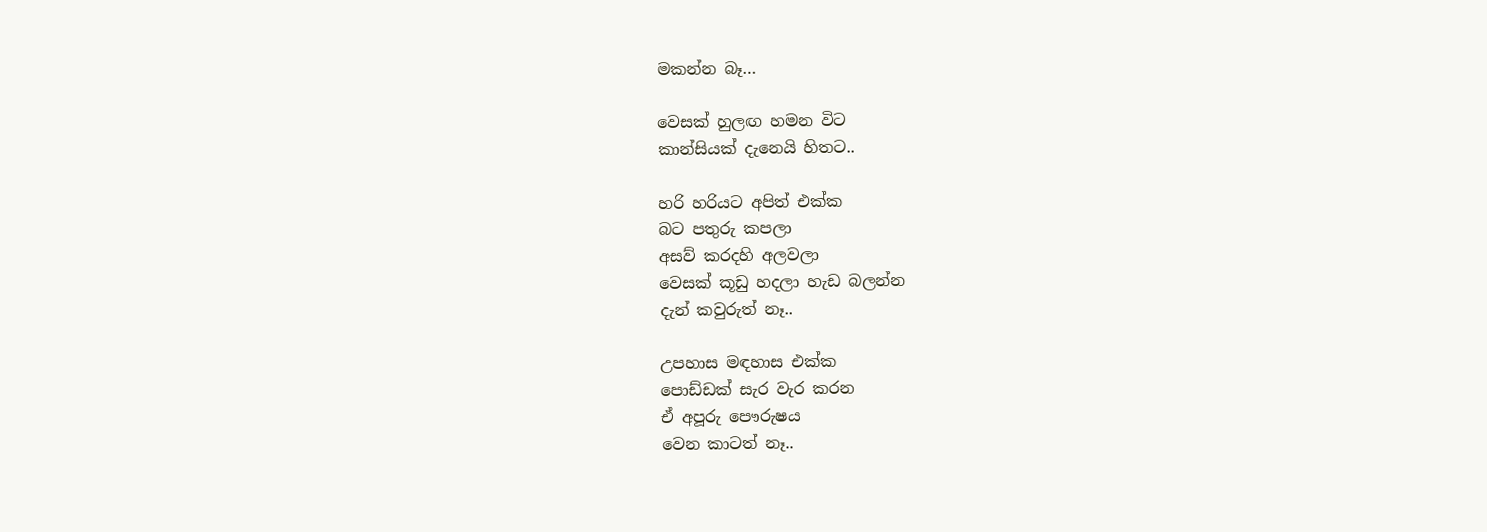මකන්න බෑ…

වෙසක් හුලඟ හමන විට
කාන්සියක් දැනෙයි හිතට..

හරි හරියට අපිත් එක්ක
බට පතුරු කපලා
අසව් කරදහි අලවලා
වෙසක් කූඩු හදලා හැඩ බලන්න
දැන් කවුරුත් නෑ..

උපහාස මඳහාස එක්ක
පොඩ්ඩක් සැර වැර කරන
ඒ අපූරු පෞරුෂය
වෙන කාටත් නෑ..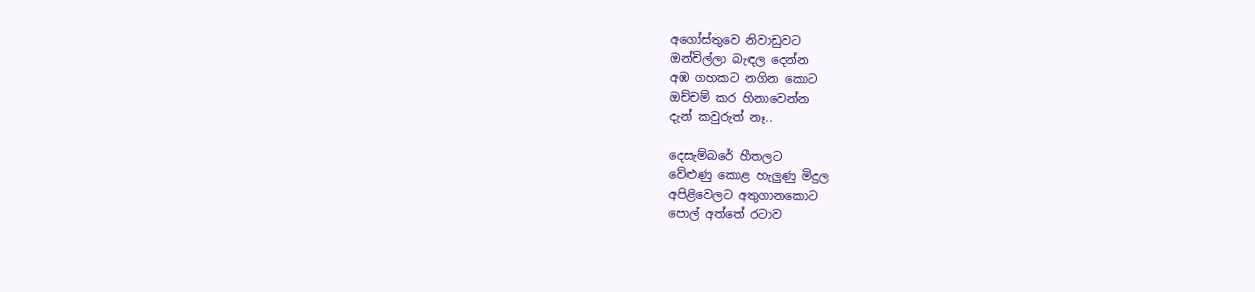අගෝස්තුවෙ නිවාඩුවට
ඔන්චිල්ලා බැඳල දෙන්න
අඹ ගහකට නගින කොට
ඔච්චම් කර හිනාවෙන්න
දැන් කවුරුත් නෑ..

දෙසැම්බරේ හීතලට
වේළුණු කොළ හැලුණු මිදුල
අපිළිවෙලට අතුගානකොට
පොල් අත්තේ රටාව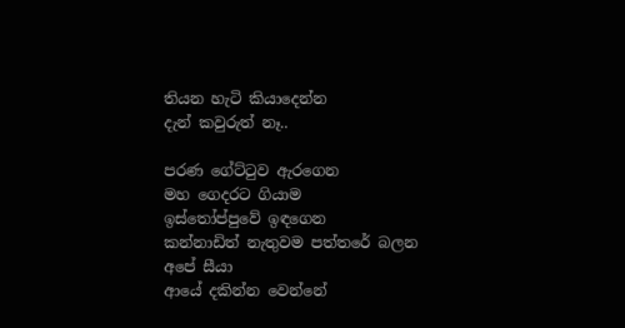තියන හැටි කියාදෙන්න
දැන් කවුරුත් නෑ..

පරණ ගේට්‍ටුව ඇරගෙන
මහ ගෙදරට ගියාම
ඉස්තෝප්පුවේ ඉඳගෙන
කන්නාඩිත් නැතුවම පත්තරේ බලන
අපේ සීයා
ආයේ දකින්න වෙන්නේ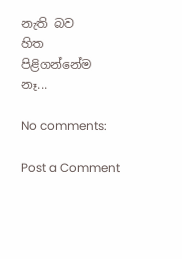නැති බව
හිත පිළිගන්නේම නෑ...

No comments:

Post a Comment